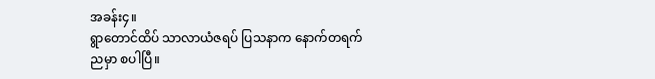အခန်း၄။
ရွာတောင်ထိပ် သာလာယံဇရပ် ပြသနာက နောက်တရက် ညမှာ စပါပြီ။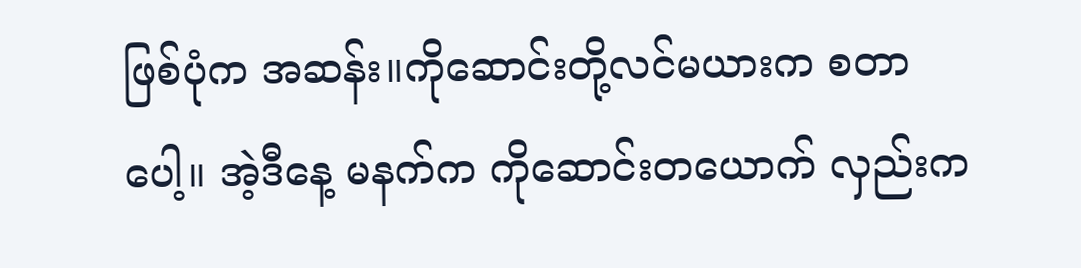ဖြစ်ပုံက အဆန်း။ကိုဆောင်းတို့လင်မယားက စတာပေါ့။ အဲ့ဒီနေ့ မနက်က ကိုဆောင်းတယောက် လှည်းက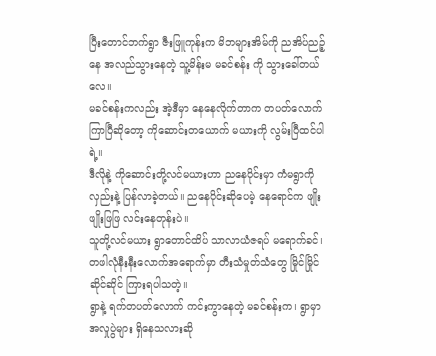ပြီးတောင်ဘက်ရွာ ဇီးဖြူကုန်းက မိဘများအိမ်ကို ညအိပ်ညဉ့်နေ အလည်သွားနေတဲ့ သူ့မိန်းမ မခင်စန်း ကို သွားခေါ်တယ်လေ။
မခင်စန်းကလည်း အဲ့ဒီမှာ နေနေလိုက်တာက တပတ်လောက်ကြာပြီဆိုတော့ ကိုဆောင်းတယောက် မယားကို လွမ်းပြီထင်ပါရဲ့။
ဒီလိုနဲ့ ကိုဆောင်းတို့လင်မယားဟာ ညနေပိုင်းမှာ ကံမရွာကို လှည်းနဲ့ ပြန်လာခဲ့တယ်။ ညနေပိုင်းဆိုပေမဲ့ နေရောင်က ဖျိုးဖျိုးဖြဖြ လင်းနေတုန်းပဲ။
သူတို့လင်မယား ရွာတောင်ထိပ် သာလာယံဇရပ် မရောက်ခင်၊ တဖါလုံနီးနီးလောက်အရောက်မှာ တီးသံမှုတ်သံတွေ မြိုင်မြိုင်ဆိုင်ဆိုင် ကြားရပါသတဲ့။
ရွာနဲ့ ရက်တပတ်လောက် ကင်းကွာနေတဲ့ မခင်စန်းက၊ ရွာမှာ အလှုပွဲများ ရှိနေသလားဆို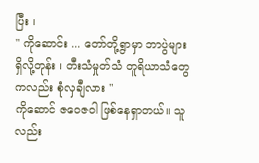ပြီး ၊
" ကိုဆောင်း ... တော်တို့ရွာမှာ ဘာပွဲများ ရှိလို့တုန်း ၊ တီးသံမှုတ်သံ တူရိယာသံတွေကလည်း စုံလှချီလား "
ကိုဆောင် ဇဝေဇဝါ ဖြစ်နေရှာတယ်။ သူလည်း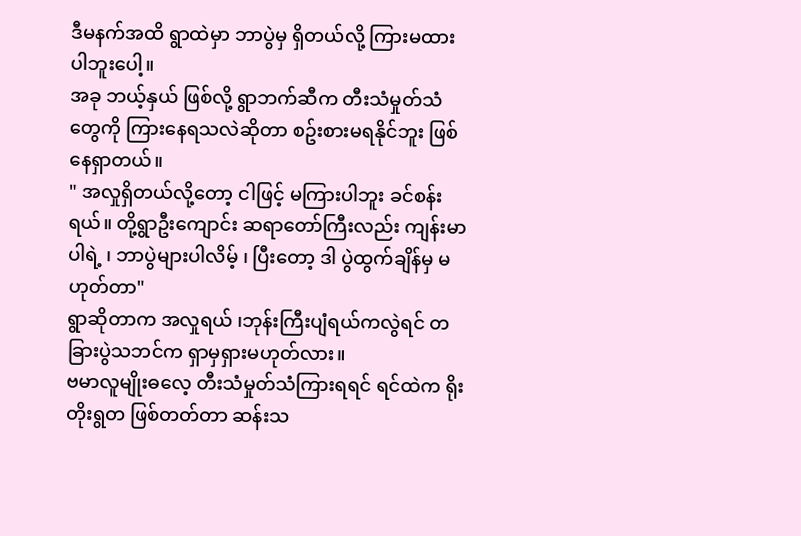ဒီမနက်အထိ ရွာထဲမှာ ဘာပွဲမှ ရှိတယ်လို့ ကြားမထားပါဘူးပေါ့။
အခု ဘယ့်နှယ် ဖြစ်လို့ ရွာဘက်ဆီက တီးသံမှုတ်သံတွေကို ကြားနေရသလဲဆိုတာ စဥ်းစားမရနိုင်ဘူး ဖြစ်နေရှာတယ်။
" အလှုရှိတယ်လို့တော့ ငါဖြင့် မကြားပါဘူး ခင်စန်းရယ်။ တို့ရွာဦးကျောင်း ဆရာတော်ကြီးလည်း ကျန်းမာပါရဲ့ ၊ ဘာပွဲများပါလိမ့် ၊ ပြီးတော့ ဒါ ပွဲထွက်ချိန်မှ မဟုတ်တာ"
ရွာဆိုတာက အလှုရယ် ၊ဘုန်းကြီးပျံရယ်ကလွဲရင် တခြားပွဲသဘင်က ရှာမှရှားမဟုတ်လား။
ဗမာလူမျိုးဓလေ့ တီးသံမှုတ်သံကြားရရင် ရင်ထဲက ရိုးတိုးရွတ ဖြစ်တတ်တာ ဆန်းသ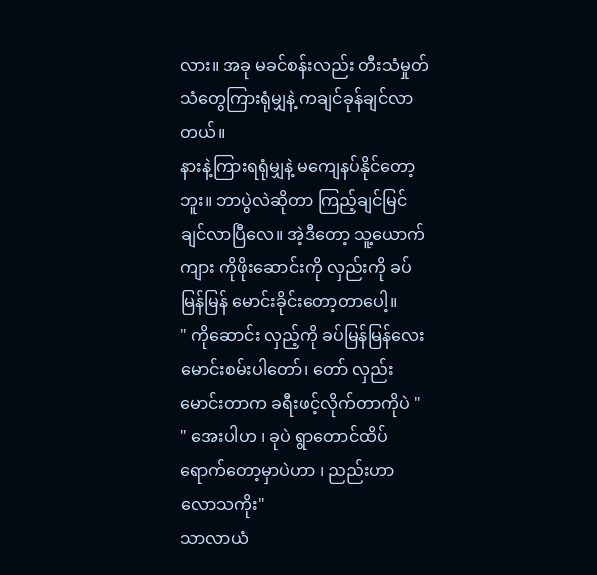လား။ အခု မခင်စန်းလည်း တီးသံမှုတ်သံတွေကြားရုံမျှနဲ့ ကချင်ခုန်ချင်လာတယ်။
နားနဲ့ကြားရရုံမျှနဲ့ မကျေနပ်နိုင်တော့ဘူး။ ဘာပွဲလဲဆိုတာ ကြည့်ချင်မြင်ချင်လာပြီလေ။ အဲ့ဒီတော့ သူ့ယောက်ကျား ကိုဖိုးဆောင်းကို လှည်းကို ခပ်မြန်မြန် မောင်းခိုင်းတော့တာပေါ့။
" ကိုဆောင်း လှည့်ကို ခပ်မြန်မြန်လေး မောင်းစမ်းပါတော်၊ တော် လှည်းမောင်းတာက ခရီးဖင့်လိုက်တာကိုပဲ "
" အေးပါဟ ၊ ခုပဲ ရွာတောင်ထိပ် ရောက်တော့မှာပဲဟာ ၊ ညည်းဟာ လောသကိုး"
သာလာယံ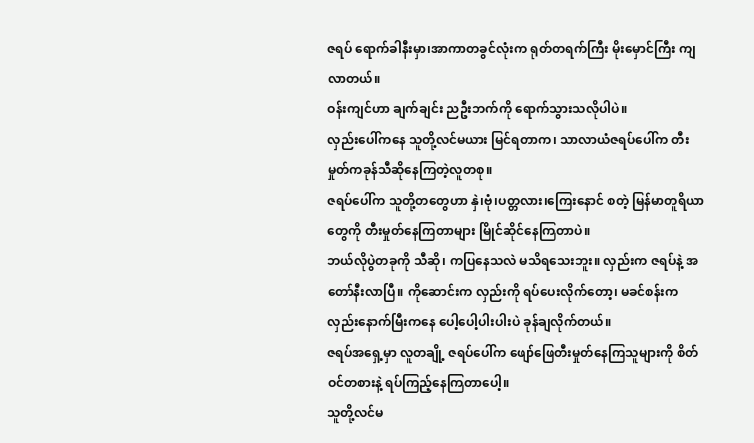ဇရပ် ရောက်ခါနီးမှာ၊အာကာတခွင်လုံးက ရုတ်တရက်ကြီး မိုးမှောင်ကြီး ကျလာတယ်။
ဝန်းကျင်ဟာ ချက်ချင်း ညဦးဘက်ကို ရောက်သွားသလိုပါပဲ။
လှည်းပေါ်ကနေ သူတို့လင်မယား မြင်ရတာက၊ သာလာယံဇရပ်ပေါ်က တီးမှုတ်ကခုန်သီဆိုနေကြတဲ့လူတစု။
ဇရပ်ပေါ်က သူတို့တတွေဟာ နှဲ၊ဗုံ၊ပတ္တလား၊ကြေးနောင် စတဲ့ မြန်မာတူရိယာတွေကို တီးမှုတ်နေကြတာများ မြိုင်ဆိုင်နေကြတာပဲ။
ဘယ်လိုပွဲတခုကို သီဆို၊ ကပြနေသလဲ မသိရသေးဘူး။ လှည်းက ဇရပ်နဲ့ အတော်နီးလာပြီ။ ကိုဆောင်းက လှည်းကို ရပ်ပေးလိုက်တော့၊ မခင်စန်းက လှည်းနောက်မြီးကနေ ပေါ့ပေါ့ပါးပါးပဲ ခုန်ချလိုက်တယ်။
ဇရပ်အရှေ့မှာ လူတချို့ ဇရပ်ပေါ်က ဖျော်ဖြေတီးမှုတ်နေကြသူများကို စိတ်ဝင်တစားနဲ့ ရပ်ကြည့်နေကြတာပေါ့။
သူတို့လင်မ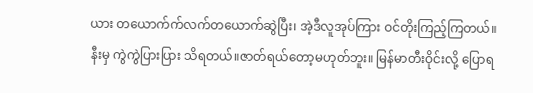ယား တယောက်က်လက်တယောက်ဆွဲပြီး၊ အဲ့ဒီလူအုပ်ကြား ဝင်တိုးကြည့်ကြတယ်။
နီးမှ ကွဲကွဲပြားပြား သိရတယ်။ဇာတ်ရယ်တော့မဟုတ်ဘူး။ မြန်မာတီးဝိုင်းလို့ ပြောရ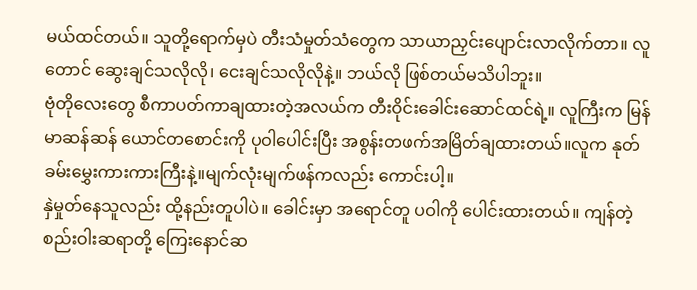မယ်ထင်တယ်။ သူတို့ရောက်မှပဲ တီးသံမှုတ်သံတွေက သာယာညှင်းပျောင်းလာလိုက်တာ။ လူတောင် ဆွေးချင်သလိုလို၊ ငေးချင်သလိုလိုနဲ့။ ဘယ်လို ဖြစ်တယ်မသိပါဘူး။
ဗုံတိုလေးတွေ စီကာပတ်ကာချထားတဲ့အလယ်က တီးဝိုင်းခေါင်းဆောင်ထင်ရဲ့။ လူကြီးက မြန်မာဆန်ဆန် ယောင်တစောင်းကို ပုဝါပေါင်းပြီး အစွန်းတဖက်အမြိတ်ချထားတယ်။လူက နုတ်ခမ်းမွှေးကားကားကြီးနဲ့။မျက်လုံးမျက်ဖန်ကလည်း ကောင်းပါ့။
နှဲမှုတ်နေသူလည်း ထို့နည်းတူပါပဲ။ ခေါင်းမှာ အရောင်တူ ပဝါကို ပေါင်းထားတယ်။ ကျန်တဲ့ စည်းဝါးဆရာတို့ ကြေးနောင်ဆ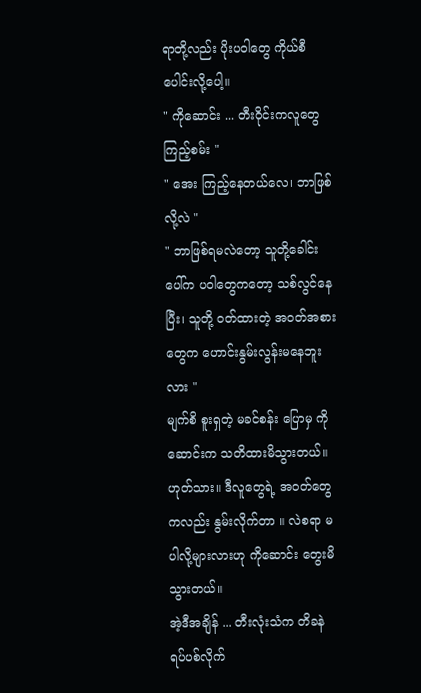ရာတို့လည်း ပိုးပဝါတွေ ကိုယ်စီပေါင်းလို့ပေါ့။
" ကိုဆောင်း ... တီးဝိုင်းကလူတွေ ကြည့်စမ်း "
" အေး ကြည့်နေတယ်လေ၊ ဘာဖြစ်လို့လဲ "
" ဘာဖြစ်ရမလဲတော့ သူတို့ခေါင်းပေါ်က ပဝါတွေကတော့ သစ်လွင်နေပြီး၊ သူတို့ ဝတ်ထားတဲ့ အဝတ်အစားတွေက ဟောင်းနွမ်းလွန်းမနေဘူးလား "
မျက်စိ စူးရှတဲ့ မခင်စန်း ပြောမှ ကိုဆောင်းက သတိထားမိသွားတယ်။
ဟုတ်သား။ ဒီလူတွေရဲ့ အဝတ်တွေကလည်း နွမ်းလိုက်တာ ။ လဲစရာ မပါလို့များလားဟု ကိုဆောင်း တွေးမိသွားတယ်။
အဲ့ဒီအချိန် ... တီးလုံးသံက တိခနဲ ရပ်ပစ်လိုက်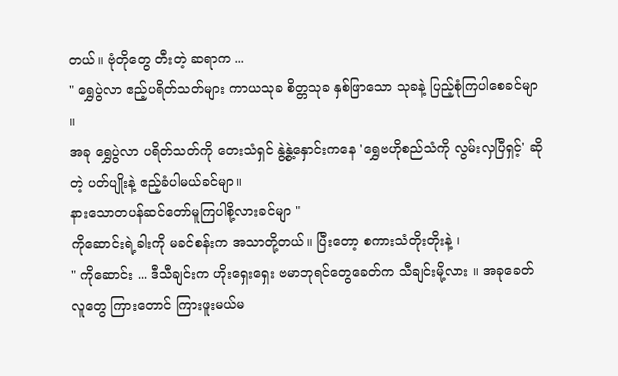တယ်။ ဗုံတိုတွေ တီးတဲ့ ဆရာက ...
" ရွှေပွဲလာ ဧည့်ပရိတ်သတ်များ ကာယသုခ စိတ္တသုခ နှစ်ဖြာသော သုခနဲ့ ပြည့်စုံကြပါစေခင်မျာ ။
အခု ရွှေပွဲလာ ပရိတ်သတ်ကို တေးသံရှင် နွဲ့နွဲ့နှောင်းကနေ 'ရွှေဗဟိုစည်သံကို လွမ်းလှပြီရှင့်' ဆိုတဲ့ ပတ်ပျိုးနဲ့ ဧည့်ခံပါမယ်ခင်မျာ။
နားသောတပန်ဆင်တော်မူကြပါစို့လားခင်မျာ "
ကိုဆောင်းရဲ့ခါးကို မခင်စန်းက အသာတို့တယ်။ ပြီးတော့ စကားသံတိုးတိုးနဲ့ ၊
" ကိုဆောင်း ... ဒီသီချင်းက ဟိုးရှေးရှေး ဗမာဘုရင်တွေခေတ်က သီချင်းမို့လား ။ အခုခေတ် လူတွေ ကြားတောင် ကြားဖူးမယ်မ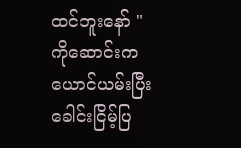ထင်ဘူးနော် "
ကိုဆောင်းက ယောင်ယမ်းပြီး ခေါင်းငြိမ့်ပြ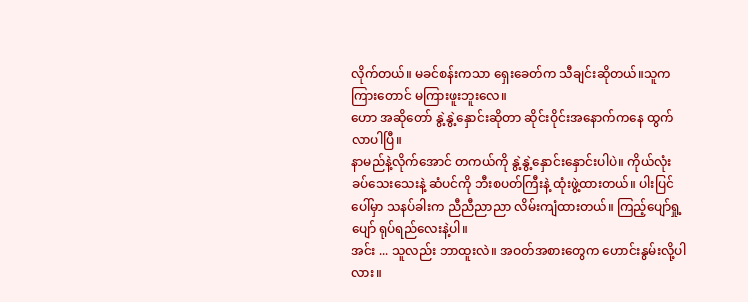လိုက်တယ်။ မခင်စန်းကသာ ရှေးခေတ်က သီချင်းဆိုတယ်။သူက ကြားတောင် မကြားဖူးဘူးလေ။
ဟော အဆိုတော် နွဲ့နွဲ့နှောင်းဆိုတာ ဆိုင်းဝိုင်းအနောက်ကနေ ထွက်လာပါပြီ။
နာမည်နဲ့လိုက်အောင် တကယ်ကို နွဲ့နွဲ့နှောင်းနှောင်းပါပဲ။ ကိုယ်လုံး ခပ်သေးသေးနဲ့ ဆံပင်ကို ဘီးစပတ်ကြီးနဲ့ ထုံးဖွဲ့ထားတယ်။ ပါးပြင်ပေါ်မှာ သနပ်ခါးက ညီညီညာညာ လိမ်းကျံထားတယ်။ ကြည့်ပျော်ရှု့ပျော် ရုပ်ရည်လေးနဲ့ပါ။
အင်း ... သူလည်း ဘာထူးလဲ။ အဝတ်အစားတွေက ဟောင်းနွမ်းလို့ပါလား။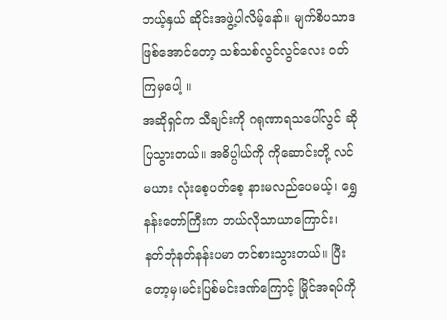ဘယ့်နှယ် ဆိုင်းအဖွဲ့ပါလိမ့်နော်။ မျက်စိပသာဒ ဖြစ်အောင်တော့ သစ်သစ်လွင်လွင်လေး ဝတ်ကြမှပေါ့ ။
အဆိုရှင်က သီချင်းကို ဂရုဏာရသပေါ်လွင် ဆိုပြသွားတယ်။ အဓိပ္ပါယ်ကို ကိုဆောင်းတို့ လင်မယား လုံးစေ့ပတ်စေ့ နားမလည်ပေမယ့်၊ ရွှေနန်းတော်ကြီးက ဘယ်လိုသာယာကြောင်း၊ နတ်ဘုံနတ်နန်းပမာ တင်စားသွားတယ်။ ပြီးတော့မှ၊မင်းပြစ်မင်းဒဏ်ကြောင့် မြိုင်အရပ်ကို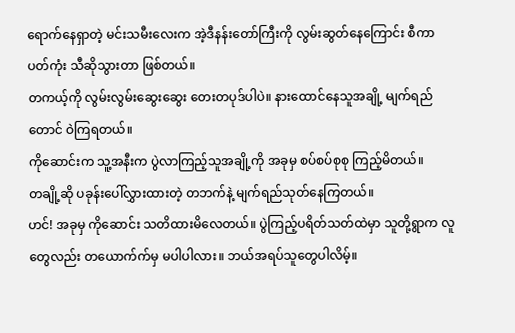ရောက်နေရှာတဲ့ မင်းသမီးလေးက အဲ့ဒီနန်းတော်ကြီးကို လွမ်းဆွတ်နေကြောင်း စီကာပတ်ကုံး သီဆိုသွားတာ ဖြစ်တယ်။
တကယ့်ကို လွမ်းလွမ်းဆွေးဆွေး တေးတပုဒ်ပါပဲ။ နားထောင်နေသူအချို့ မျက်ရည်တောင် ဝဲကြရတယ်။
ကိုဆောင်းက သူ့အနီးက ပွဲလာကြည့်သူအချို့ကို အခုမှ စပ်စပ်စုစု ကြည့်မိတယ်။
တချို့ဆို ပခုန်းပေါ်လွှားထားတဲ့ တဘက်နဲ့ မျက်ရည်သုတ်နေကြတယ်။
ဟင်! အခုမှ ကိုဆောင်း သတိထားမိလေတယ်။ ပွဲကြည့်ပရိတ်သတ်ထဲမှာ သူတို့ရွာက လူတွေလည်း တယောက်က်မှ မပါပါလား။ ဘယ်အရပ်သူတွေပါလိမ့်။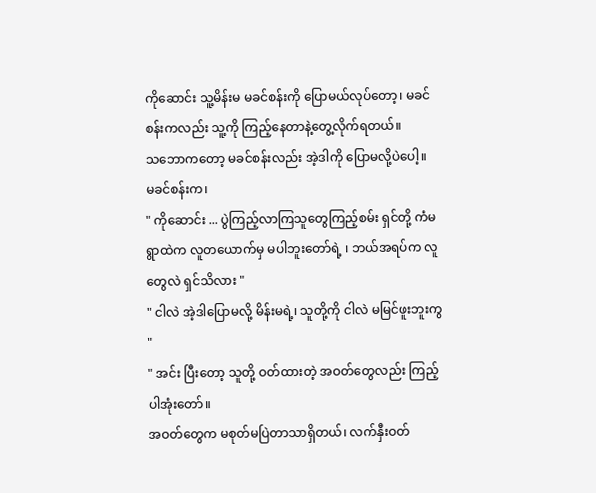ကိုဆောင်း သူ့မိန်းမ မခင်စန်းကို ပြောမယ်လုပ်တော့၊ မခင်စန်းကလည်း သူ့ကို ကြည့်နေတာနဲ့တွေ့လိုက်ရတယ်။
သဘောကတော့ မခင်စန်းလည်း အဲ့ဒါကို ပြောမလို့ပဲပေါ့။
မခင်စန်းက၊
" ကိုဆောင်း ... ပွဲကြည့်လာကြသူတွေကြည့်စမ်း ရှင်တို့ ကံမရွာထဲက လူတယောက်မှ မပါဘူးတော်ရဲ့ ၊ ဘယ်အရပ်က လူတွေလဲ ရှင်သိလား "
" ငါလဲ အဲ့ဒါပြောမလို့ မိန်းမရဲ့၊ သူတို့ကို ငါလဲ မမြင်ဖူးဘူးကွ "
" အင်း ပြီးတော့ သူတို့ ဝတ်ထားတဲ့ အဝတ်တွေလည်း ကြည့်ပါအုံးတော်။
အဝတ်တွေက မစုတ်မပြဲတာသာရှိတယ်၊ လက်နှီးဝတ်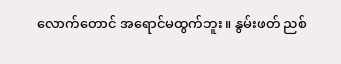လောက်တောင် အရောင်မထွက်ဘူး။ နွမ်းဖတ် ညစ်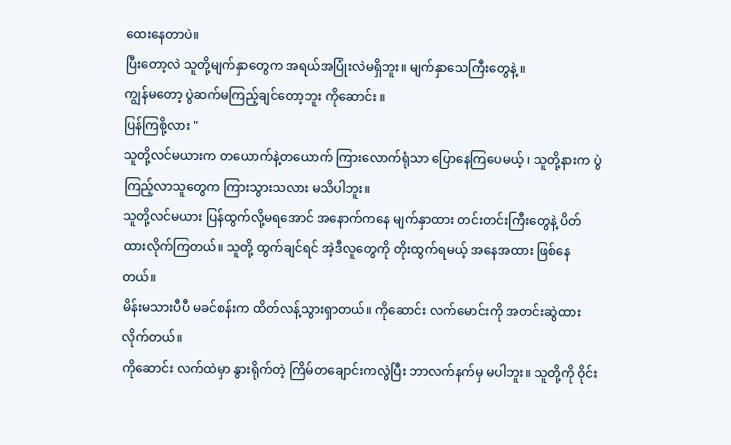ထေးနေတာပဲ။
ပြီးတော့လဲ သူတို့မျက်နှာတွေက အရယ်အပြုံးလဲမရှိဘူး။ မျက်နှာသေကြီးတွေနဲ့ ။
ကျွန်မတော့ ပွဲဆက်မကြည့်ချင်တော့ဘူး ကိုဆောင်း ။
ပြန်ကြစို့လား "
သူတို့လင်မယားက တယောက်နဲ့တယောက် ကြားလောက်ရုံသာ ပြောနေကြပေမယ့် ၊ သူတို့နားက ပွဲကြည့်လာသူတွေက ကြားသွားသလား မသိပါဘူး။
သူတို့လင်မယား ပြန်ထွက်လို့မရအောင် အနောက်ကနေ မျက်နှာထား တင်းတင်းကြီးတွေနဲ့ ပိတ်ထားလိုက်ကြတယ်။ သူတို့ ထွက်ချင်ရင် အဲ့ဒီလူတွေကို တိုးထွက်ရမယ့် အနေအထား ဖြစ်နေတယ်။
မိန်းမသားပီပီ မခင်စန်းက ထိတ်လန့်သွားရှာတယ်။ ကိုဆောင်း လက်မောင်းကို အတင်းဆွဲထားလိုက်တယ်။
ကိုဆောင်း လက်ထဲမှာ နွားရိုက်တဲ့ ကြိမ်တချောင်းကလွဲပြီး ဘာလက်နက်မှ မပါဘူး။ သူတို့ကို ဝိုင်း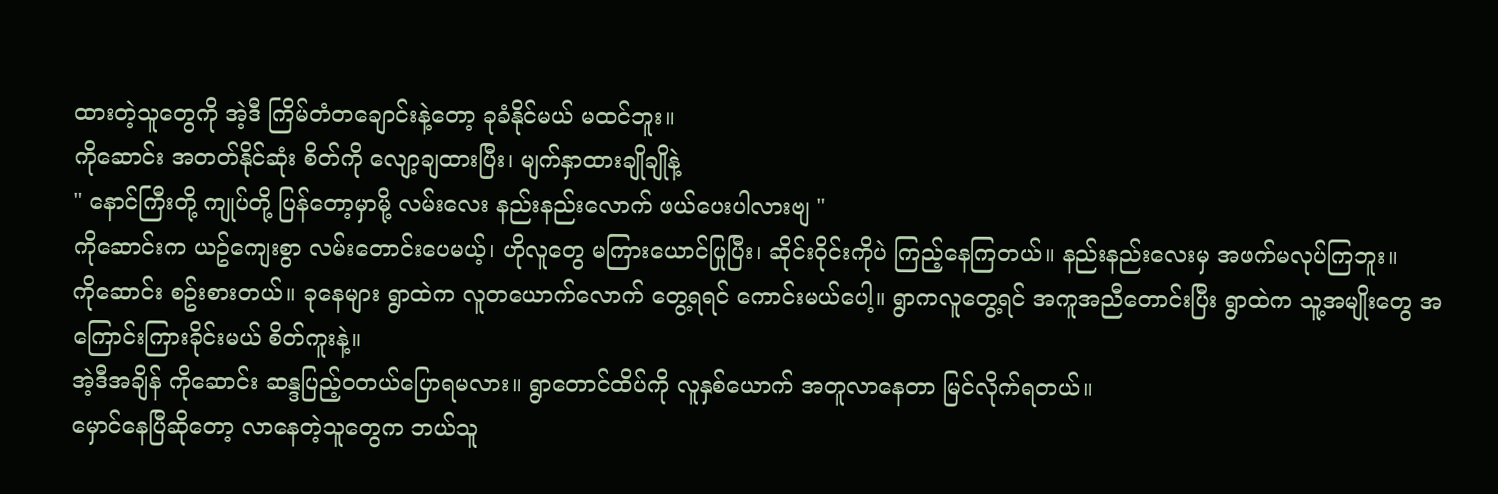ထားတဲ့သူတွေကို အဲ့ဒီ ကြိမ်တံတချောင်းနဲ့တော့ ခုခံနိုင်မယ် မထင်ဘူး။
ကိုဆောင်း အတတ်နိုင်ဆုံး စိတ်ကို လျော့ချထားပြီး၊ မျက်နှာထားချိုချိုနဲ့
" နောင်ကြီးတို့ ကျုပ်တို့ ပြန်တော့မှာမို့ လမ်းလေး နည်းနည်းလောက် ဖယ်ပေးပါလားဗျ "
ကိုဆောင်းက ယဥ်ကျေးစွာ လမ်းတောင်းပေမယ့်၊ ဟိုလူတွေ မကြားယောင်ပြုပြီး၊ ဆိုင်းဝိုင်းကိုပဲ ကြည့်နေကြတယ်။ နည်းနည်းလေးမှ အဖက်မလုပ်ကြဘူး။
ကိုဆောင်း စဥ်းစားတယ်။ ခုနေများ ရွာထဲက လူတယောက်လောက် တွေ့ရရင် ကောင်းမယ်ပေါ့။ ရွာကလူတွေ့ရင် အကူအညီတောင်းပြီး ရွာထဲက သူ့အမျိုးတွေ အကြောင်းကြားခိုင်းမယ် စိတ်ကူးနဲ့။
အဲ့ဒီအချိန် ကိုဆောင်း ဆန္ဒပြည့်ဝတယ်ပြောရမလား။ ရွာတောင်ထိပ်ကို လူနှစ်ယောက် အတူလာနေတာ မြင်လိုက်ရတယ်။
မှောင်နေပြီဆိုတော့ လာနေတဲ့သူတွေက ဘယ်သူ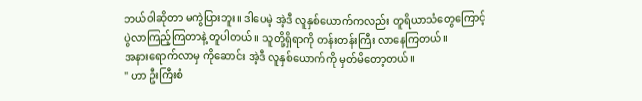ဘယ်ဝါဆိုတာ မကွဲပြားဘူး။ ဒါပေမဲ့ အဲ့ဒီ လူနှစ်ယောက်ကလည်း တူရိယာသံတွေကြောင့် ပွဲလာကြည့်ကြတာနဲ့ တူပါတယ်။ သူတို့ရှိရာကို တန်းတန်းကြီး လာနေကြတယ်။
အနားရောက်လာမှ ကိုဆောင်း အဲ့ဒီ လူနှစ်ယောက်ကို မှတ်မိတော့တယ်။
" ဟာ ဦးကြီးစံ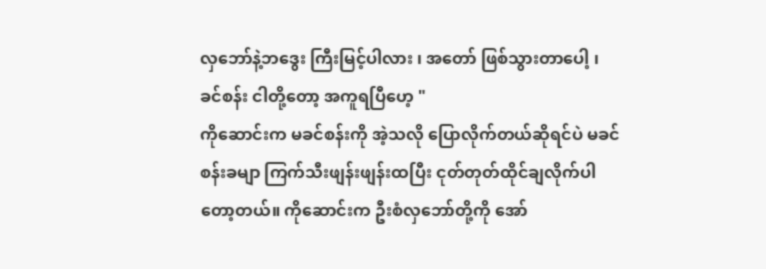လှဘော်နဲ့ဘဒွေး ကြီးမြင့်ပါလား ၊ အတော် ဖြစ်သွားတာပေါ့ ၊ ခင်စန်း ငါတို့တော့ အကူရပြီဟေ့ "
ကိုဆောင်းက မခင်စန်းကို အဲ့သလို ပြောလိုက်တယ်ဆိုရင်ပဲ မခင်စန်းခမျာ ကြက်သီးဖျန်းဖျန်းထပြီး ငုတ်တုတ်ထိုင်ချလိုက်ပါတော့တယ်။ ကိုဆောင်းက ဦးစံလှဘော်တို့ကို အော်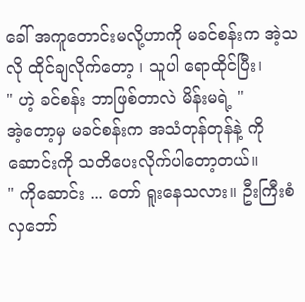ခေါ် အကူတောင်းမလို့ဟာကို မခင်စန်းက အဲ့သလို ထိုင်ချလိုက်တော့ ၊ သူပါ ရောထိုင်ပြီး၊
" ဟဲ့ ခင်စန်း ဘာဖြစ်တာလဲ မိန်းမရဲ့ "
အဲ့တော့မှ မခင်စန်းက အသံတုန်တုန်နဲ့ ကိုဆောင်းကို သတိပေးလိုက်ပါတော့တယ်။
" ကိုဆောင်း ... တော် ရူးနေသလား။ ဦးကြီးစံလှဘော်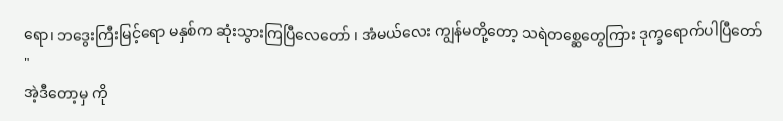ရော၊ ဘဒွေးကြီးမြင့်ရော မနှစ်က ဆုံးသွားကြပြီလေတော် ၊ အံမယ်လေး ကျွန်မတို့တော့ သရဲတစ္ဆေတွေကြား ဒုက္ခရောက်ပါပြီတော် "
အဲ့ဒီတော့မှ ကို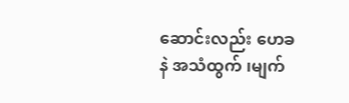ဆောင်းလည်း ဟေခနဲ အသံထွက် ၊မျက်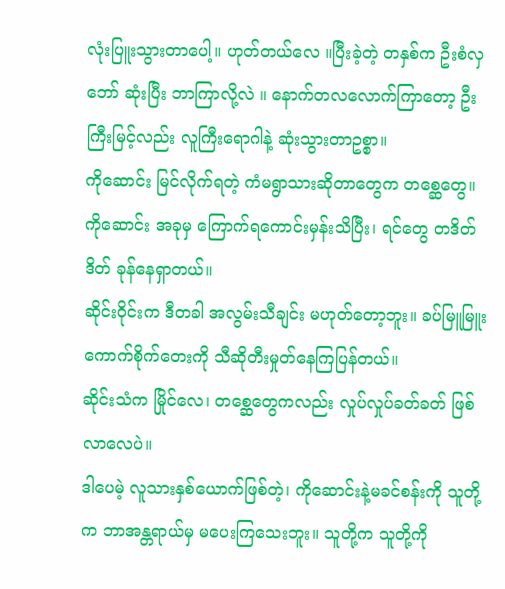လုံးပြူးသွားတာပေါ့။ ဟုတ်တယ်လေ ။ပြီးခဲ့တဲ့ တနှစ်က ဦးစံလှဘော် ဆုံးပြီး ဘာကြာလို့လဲ ။ နောက်တလလောက်ကြာတော့ ဦးကြီးမြင့်လည်း လူကြီးရောဂါနဲ့ ဆုံးသွားတာဥစ္စာ။
ကိုဆောင်း မြင်လိုက်ရတဲ့ ကံမရွာသားဆိုတာတွေက တစ္ဆေတွေ။ ကိုဆောင်း အခုမှ ကြောက်ရကောင်းမှန်းသိပြီး၊ ရင်တွေ တဒိတ်ဒိတ် ခုန်နေရှာတယ်။
ဆိုင်းဝိုင်းက ဒီတခါ အလွမ်းသီချင်း မဟုတ်တော့ဘူး။ ခပ်မြူမြူး ကောက်စိုက်တေးကို သီဆိုတီးမှုတ်နေကြပြန်တယ်။
ဆိုင်းသံက မြိုင်လေ၊ တစ္ဆေတွေကလည်း လှုပ်လှုပ်ခတ်ခတ် ဖြစ်လာလေပဲ။
ဒါပေမဲ့ လူသားနှစ်ယောက်ဖြစ်တဲ့၊ ကိုဆောင်းနဲ့မခင်စန်းကို သူတို့က ဘာအန္တရာယ်မှ မပေးကြသေးဘူး။ သူတို့က သူတို့ကို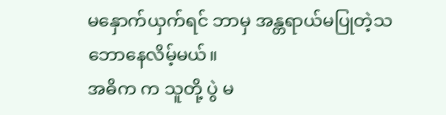မနှောက်ယှက်ရင် ဘာမှ အန္တရာယ်မပြုတဲ့သဘောနေလိမ့်မယ်။
အဓိက က သူတို့ ပွဲ မ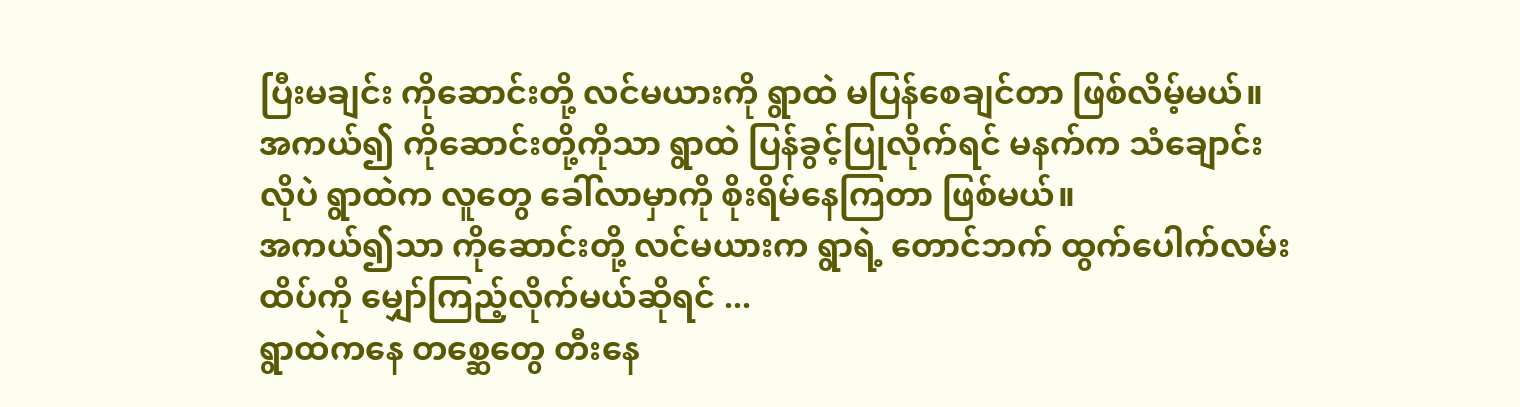ပြီးမချင်း ကိုဆောင်းတို့ လင်မယားကို ရွာထဲ မပြန်စေချင်တာ ဖြစ်လိမ့်မယ်။ အကယ်၍ ကိုဆောင်းတို့ကိုသာ ရွာထဲ ပြန်ခွင့်ပြုလိုက်ရင် မနက်က သံချောင်းလိုပဲ ရွာထဲက လူတွေ ခေါ်လာမှာကို စိုးရိမ်နေကြတာ ဖြစ်မယ်။
အကယ်၍သာ ကိုဆောင်းတို့ လင်မယားက ရွာရဲ့ တောင်ဘက် ထွက်ပေါက်လမ်းထိပ်ကို မျှော်ကြည့်လိုက်မယ်ဆိုရင် ...
ရွာထဲကနေ တစ္ဆေတွေ တီးနေ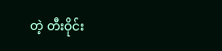တဲ့ တီးဝိုင်း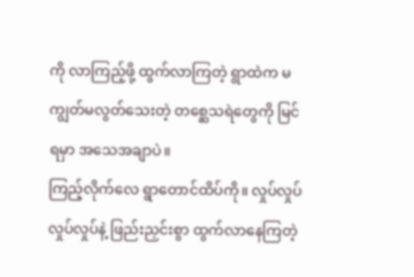ကို လာကြည့်ဖို့ ထွက်လာကြတဲ့ ရွာထဲက မကျွတ်မလွတ်သေးတဲ့ တစ္ဆေသရဲတွေကို မြင်ရမှာ အသေအချာပဲ။
ကြည့်လိုက်လေ ရွာတောင်ထိပ်ကို။ လှုပ်လှုပ် လှုပ်လှုပ်နဲ့ ဖြည်းညှင်းစွာ ထွက်လာနေကြတဲ့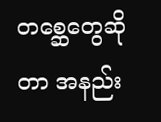တစ္ဆေတွေဆိုတာ အနည်း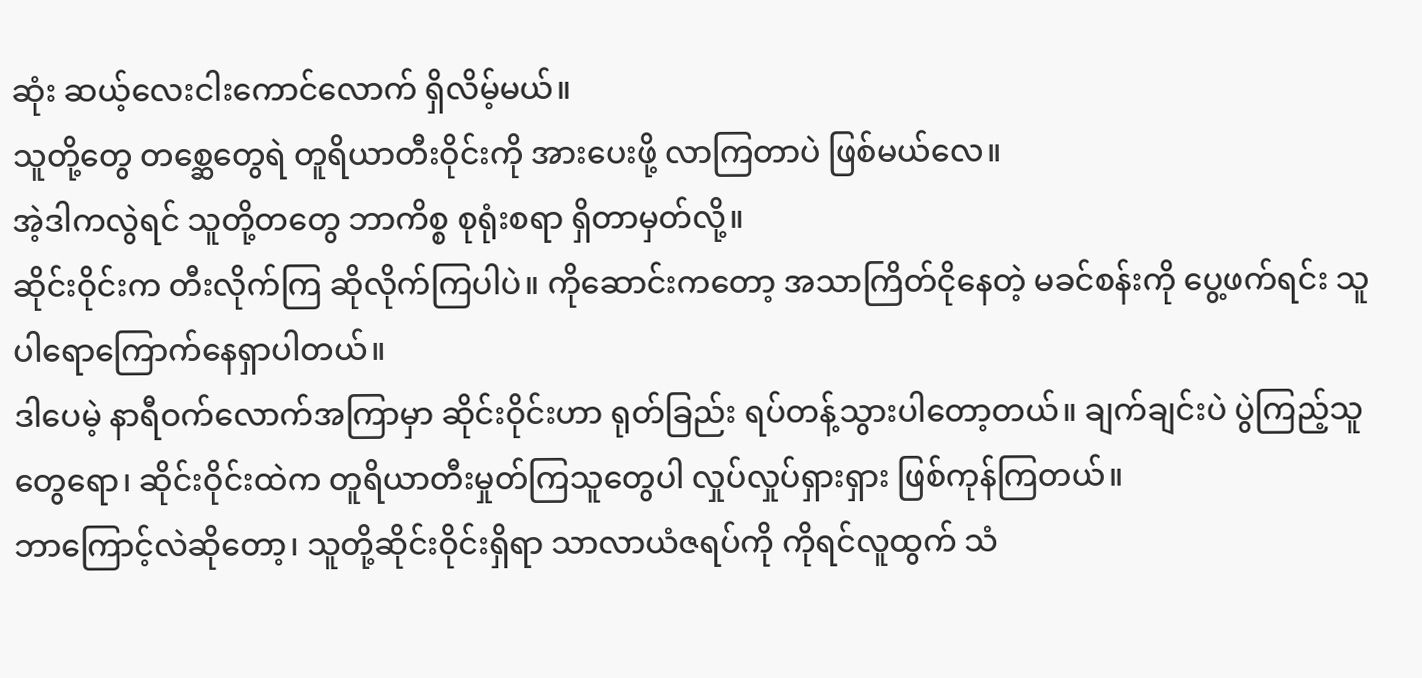ဆုံး ဆယ့်လေးငါးကောင်လောက် ရှိလိမ့်မယ်။
သူတို့တွေ တစ္ဆေတွေရဲ တူရိယာတီးဝိုင်းကို အားပေးဖို့ လာကြတာပဲ ဖြစ်မယ်လေ။
အဲ့ဒါကလွဲရင် သူတို့တတွေ ဘာကိစ္စ စုရုံးစရာ ရှိတာမှတ်လို့။
ဆိုင်းဝိုင်းက တီးလိုက်ကြ ဆိုလိုက်ကြပါပဲ။ ကိုဆောင်းကတော့ အသာကြိတ်ငိုနေတဲ့ မခင်စန်းကို ပွေ့ဖက်ရင်း သူပါရောကြောက်နေရှာပါတယ်။
ဒါပေမဲ့ နာရီဝက်လောက်အကြာမှာ ဆိုင်းဝိုင်းဟာ ရုတ်ခြည်း ရပ်တန့်သွားပါတော့တယ်။ ချက်ချင်းပဲ ပွဲကြည့်သူတွေရော၊ ဆိုင်းဝိုင်းထဲက တူရိယာတီးမှုတ်ကြသူတွေပါ လှုပ်လှုပ်ရှားရှား ဖြစ်ကုန်ကြတယ်။
ဘာကြောင့်လဲဆိုတော့၊ သူတို့ဆိုင်းဝိုင်းရှိရာ သာလာယံဇရပ်ကို ကိုရင်လူထွက် သံ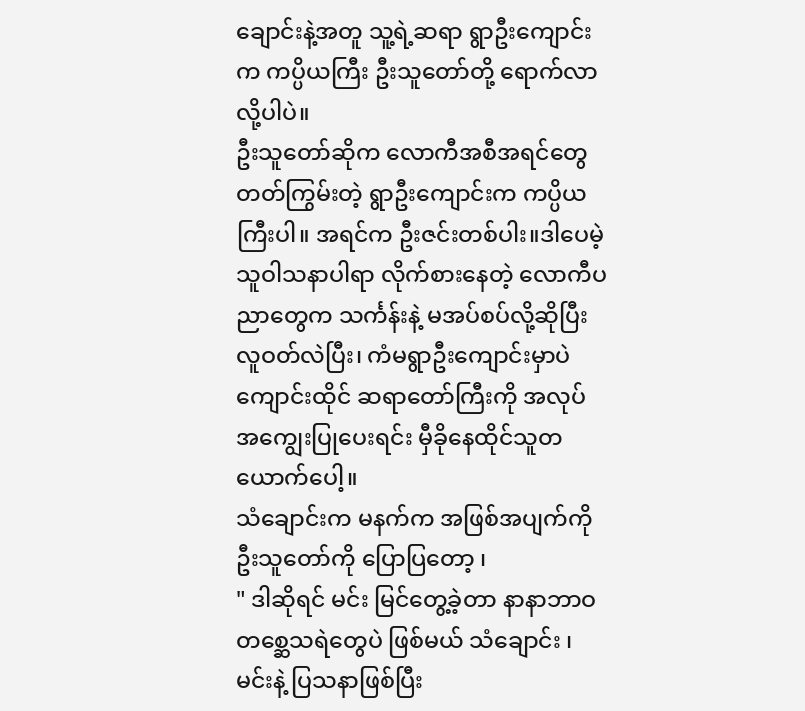ချောင်းနဲ့အတူ သူ့ရဲ့ဆရာ ရွာဦးကျောင်းက ကပ္ပိယကြီး ဦးသူတော်တို့ ရောက်လာလို့ပါပဲ။
ဦးသူတော်ဆိုက လောကီအစီအရင်တွေ တတ်ကြွမ်းတဲ့ ရွာဦးကျောင်းက ကပ္ပိယကြီးပါ။ အရင်က ဦးဇင်းတစ်ပါး။ဒါပေမဲ့ သူဝါသနာပါရာ လိုက်စားနေတဲ့ လောကီပညာတွေက သင်္ကန်းနဲ့ မအပ်စပ်လို့ဆိုပြီး လူဝတ်လဲပြီး၊ ကံမရွာဦးကျောင်းမှာပဲ ကျောင်းထိုင် ဆရာတော်ကြီးကို အလုပ်အကျွေးပြုပေးရင်း မှီခိုနေထိုင်သူတယောက်ပေါ့။
သံချောင်းက မနက်က အဖြစ်အပျက်ကို ဦးသူတော်ကို ပြောပြတော့ ၊
" ဒါဆိုရင် မင်း မြင်တွေ့ခဲ့တာ နာနာဘာဝတစ္ဆေသရဲတွေပဲ ဖြစ်မယ် သံချောင်း ၊ မင်းနဲ့ ပြသနာဖြစ်ပြီး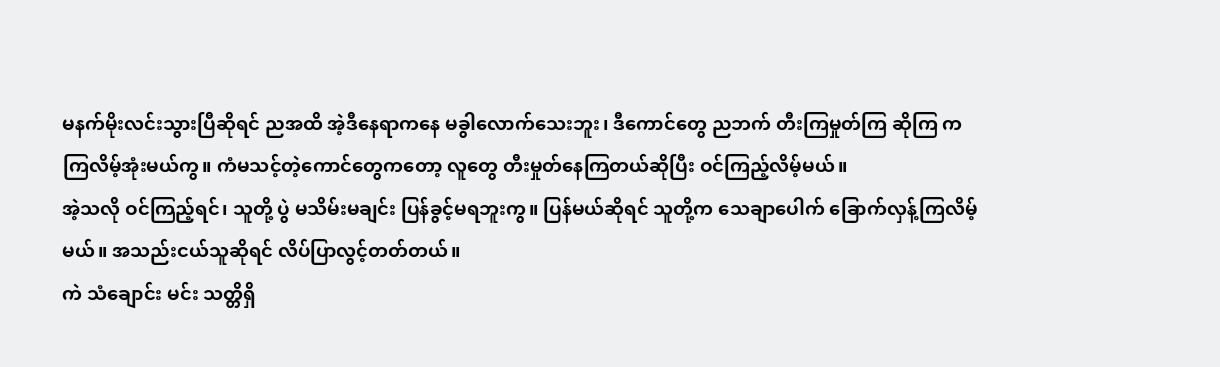မနက်မိုးလင်းသွားပြီဆိုရင် ညအထိ အဲ့ဒီနေရာကနေ မခွါလောက်သေးဘူး၊ ဒီကောင်တွေ ညဘက် တီးကြမှုတ်ကြ ဆိုကြ ကကြလိမ့်အုံးမယ်ကွ။ ကံမသင့်တဲ့ကောင်တွေကတော့ လူတွေ တီးမှုတ်နေကြတယ်ဆိုပြီး ဝင်ကြည့်လိမ့်မယ်။
အဲ့သလို ဝင်ကြည့်ရင်၊ သူတို့ ပွဲ မသိမ်းမချင်း ပြန်ခွင့်မရဘူးကွ။ ပြန်မယ်ဆိုရင် သူတို့က သေချာပေါက် ခြောက်လှန့်ကြလိမ့်မယ်။ အသည်းငယ်သူဆိုရင် လိပ်ပြာလွင့်တတ်တယ်။
ကဲ သံချောင်း မင်း သတ္တိရှိ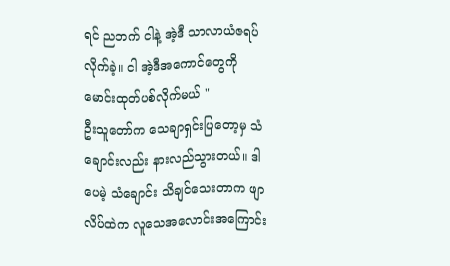ရင် ညဘက် ငါနဲ့ အဲ့ဒီ သာလာယံဇရပ် လိုက်ခဲ့။ ငါ အဲ့ဒီအကောင်တွေကို မောင်းထုတ်ပစ်လိုက်မယ် "
ဦးသူတော်က သေချာရှင်းပြတော့မှ သံချောင်းလည်း နားလည်သွားတယ်။ ဒါပေမဲ့ သံချောင်း သိချင်သေးတာက ဖျာလိပ်ထဲက လူသေအလောင်းအကြောင်း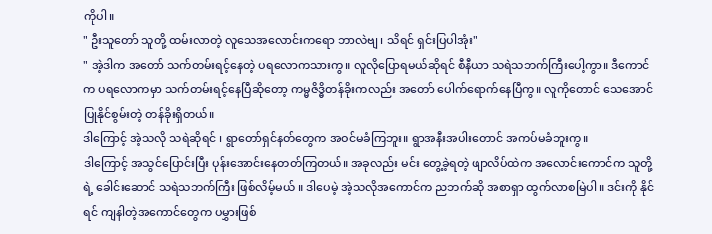ကိုပါ။
" ဦးသူတော် သူတို့ ထမ်းလာတဲ့ လူသေအလောင်းကရော ဘာလဲဗျ ၊ သိရင် ရှင်းပြပါအုံး"
" အဲ့ဒါက အတော် သက်တမ်းရင့်နေတဲ့ ပရလောကသားကွ။ လူလိုပြောရမယ်ဆိုရင် စီနီယာ သရဲသဘက်ကြီးပေါ့ကွာ။ ဒီကောင်က ပရလောကမှာ သက်တမ်းရင့်နေပြီဆိုတော့ ကမ္မဇိဒ္ဓိတန်ခိုးကလည်း အတော် ပေါက်ရောက်နေပြီကွ။ လူကိုတောင် သေအောင် ပြုနိုင်စွမ်းတဲ့ တန်ခိုးရှိတယ်။
ဒါကြောင့် အဲ့သလို သရဲဆိုရင် ၊ ရွာတော်ရှင်နတ်တွေက အဝင်မခံကြဘူး။ ရွာအနီးအပါးတောင် အကပ်မခံဘူးကွ။
ဒါကြောင့် အသွင်ပြောင်းပြီး ပုန်းအောင်းနေတတ်ကြတယ်။ အခုလည်း မင်း တွေ့ခဲ့ရတဲ့ ဖျာလိပ်ထဲက အလောင်းကောင်က သူတို့ရဲ့ ခေါင်းဆောင် သရဲသဘက်ကြီး ဖြစ်လိမ့်မယ် ။ ဒါပေမဲ့ အဲ့သလိုအကောင်က ညဘက်ဆို အစာရှာ ထွက်လာစမြဲပါ။ ဒင်းကို နိုင်ရင် ကျနါတဲ့အကောင်တွေက ပမွှားဖြစ်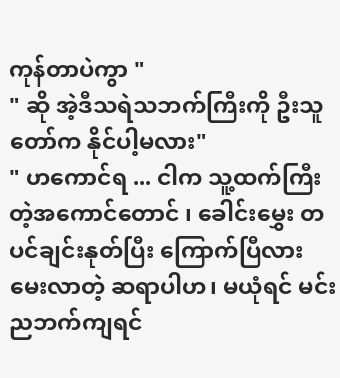ကုန်တာပဲကွာ "
" ဆို အဲ့ဒီသရဲသဘက်ကြီးကို ဦးသူတော်က နိုင်ပါ့မလား"
" ဟကောင်ရ ... ငါက သူ့ထက်ကြီးတဲ့အကောင်တောင် ၊ ခေါင်းမွှေး တပင်ချင်းနုတ်ပြီး ကြောက်ပြီလား မေးလာတဲ့ ဆရာပါဟ၊ မယုံရင် မင်း ညဘက်ကျရင်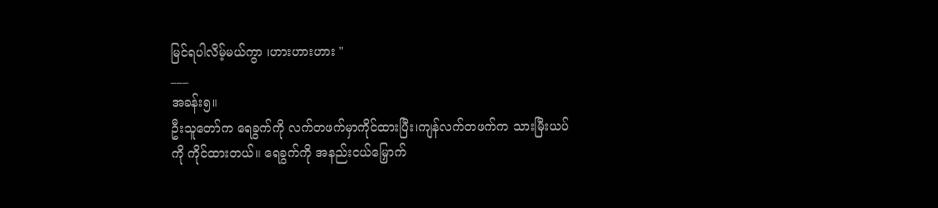မြင်ရပါလိမ့်မယ်ကွာ ၊ဟားဟားဟား "
___
အခန်း၅။
ဦးသူတော်က ရေခွက်ကို လက်တဖက်မှာကိုင်ထားပြီး၊ကျန်လက်တဖက်က သားမြီးယပ်ကို ကိုင်ထားတယ်။ ရေခွက်ကို အနည်းငယ်မြှောက်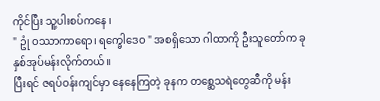ကိုင်ပြီး သူ့ပါးစပ်ကနေ ၊
" ဥုံ ဝဿာကာရော၊ ရက္ခေါဒေဝ " အစရှိသော ဂါထာကို ဦးသူတော်က ခုနှစ်အုပ်မန်းလိုက်တယ်။
ပြီးရင် ဇရပ်ဝန်းကျင်မှာ နေနေကြတဲ့ ခုနက တစ္ဆေသရဲတွေဆီကို မန်း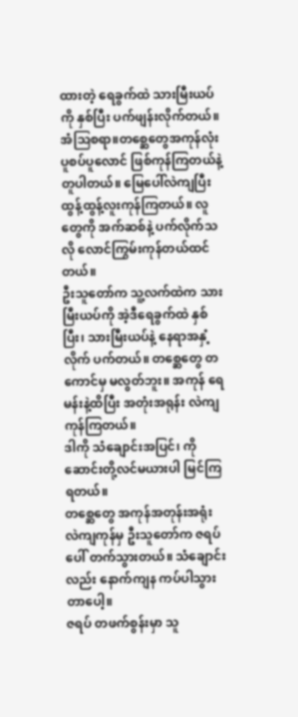ထားတဲ့ ရေခွက်ထဲ သားမြီးယပ်ကို နှစ်ပြီး ပက်ဖျန်းလိုက်တယ်။
အံဩစရာ။တစ္ဆေတွေအကုန်လုံး ပူစပ်ပူလောင် ဖြစ်ကုန်ကြတယ်နဲ့တူပါတယ်။ မြေပေါ်လဲကျပြီး ထွန့်ထွန့်လူးကုန်ကြတယ်။ လူတွေကို အက်ဆစ်နဲ့ ပက်လိုက်သလို လောင်ကြွမ်းကုန်တယ်ထင်တယ်။
ဦးသူတော်က သူ့လက်ထဲက သားမြီးယပ်ကို အဲ့ဒီရေခွက်ထဲ နှစ်ပြီး၊ သားမြီးယပ်နဲ့ နေရာအနှံ့လိုက် ပက်တယ်။ တစ္ဆေတွေ တကောင်မှ မလွတ်ဘူး။ အကုန် ရေမန်းနဲ့ထိပြီး အတုံးအရုန်း လဲကျကုန်ကြတယ်။
ဒါကို သံချောင်းအပြင်၊ ကိုဆောင်းတို့လင်မယားပါ မြင်ကြရတယ်။
တစ္ဆေတွေ အကုန်အတုန်းအရုံး လဲကျကုန်မှ ဦးသူတော်က ဇရပ်ပေါ် တက်သွားတယ်။ သံချောင်းလည်း နောက်ကျန ကပ်ပါသွားတာပေါ့။
ဇရပ် တဖက်စွန်းမှာ သူ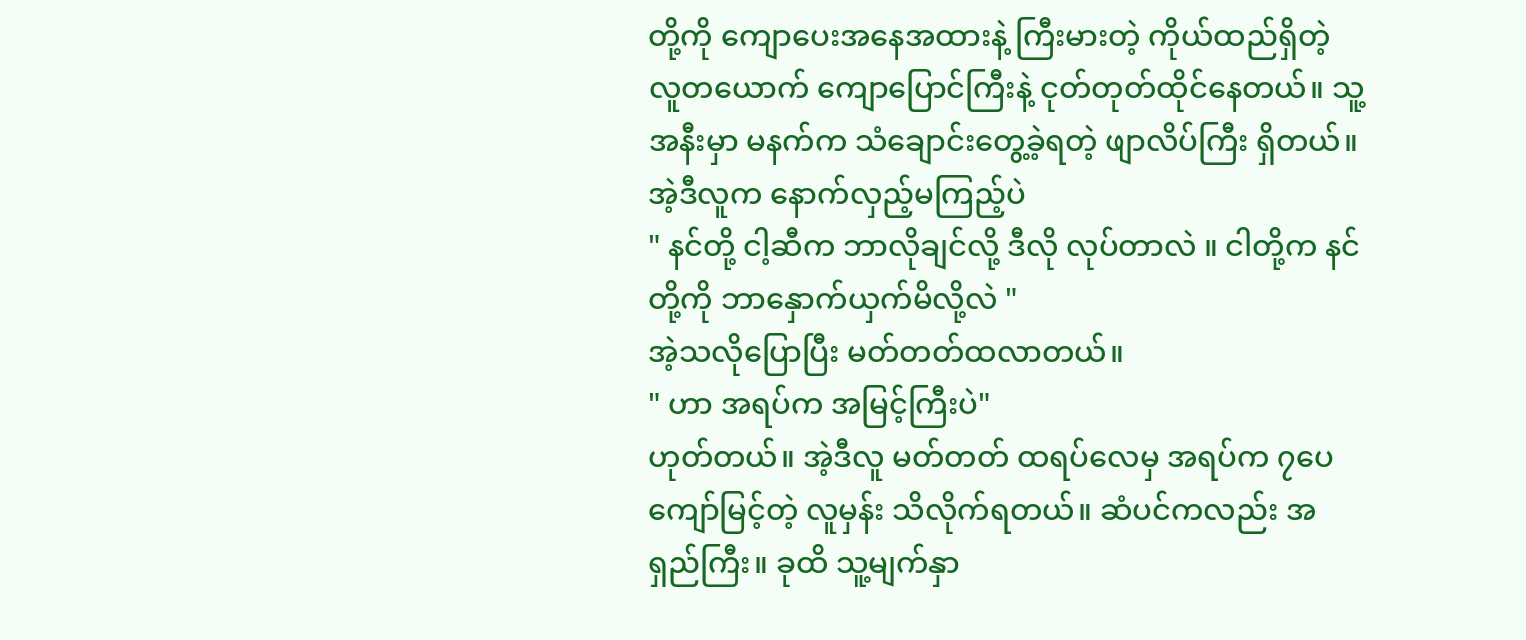တို့ကို ကျောပေးအနေအထားနဲ့ ကြီးမားတဲ့ ကိုယ်ထည်ရှိတဲ့ လူတယောက် ကျောပြောင်ကြီးနဲ့ ငုတ်တုတ်ထိုင်နေတယ်။ သူ့အနီးမှာ မနက်က သံချောင်းတွေ့ခဲ့ရတဲ့ ဖျာလိပ်ကြီး ရှိတယ်။
အဲ့ဒီလူက နောက်လှည့်မကြည့်ပဲ
" နင်တို့ ငါ့ဆီက ဘာလိုချင်လို့ ဒီလို လုပ်တာလဲ ။ ငါတို့က နင်တို့ကို ဘာနှောက်ယှက်မိလို့လဲ "
အဲ့သလိုပြောပြီး မတ်တတ်ထလာတယ်။
" ဟာ အရပ်က အမြင့်ကြီးပဲ"
ဟုတ်တယ်။ အဲ့ဒီလူ မတ်တတ် ထရပ်လေမှ အရပ်က ၇ပေကျော်မြင့်တဲ့ လူမှန်း သိလိုက်ရတယ်။ ဆံပင်ကလည်း အရှည်ကြီး။ ခုထိ သူ့မျက်နှာ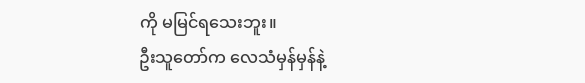ကို မမြင်ရသေးဘူး။
ဦးသူတော်က လေသံမှန်မှန်နဲ့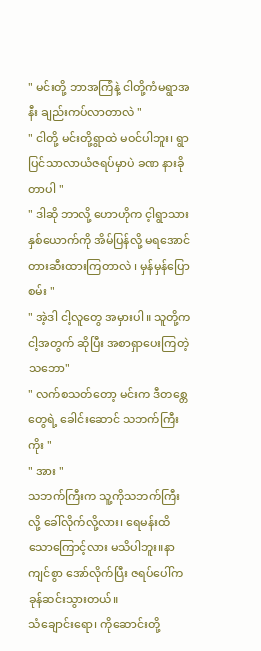" မင်းတို့ ဘာအကြံနဲ့ ငါတို့ကံမရွာအနီး ချည်းကပ်လာတာလဲ "
" ငါတို့ မင်းတို့ရွာထဲ မဝင်ပါဘူး၊ ရွာပြင်သာလာယံဇရပ်မှာပဲ ခဏ နားခိုတာပါ "
" ဒါဆို ဘာလို့ ဟောဟိုက င့ါရွာသားနှစ်ယောက်ကို အိမ်ပြန်လို့ မရအောင် တားဆီးထားကြတာလဲ ၊ မှန်မှန်ပြောစမ်း "
" အဲ့ဒါ ငါ့လူတွေ အမှားပါ။ သူတို့က ငါ့အတွက် ဆိုပြီး အစာရှာပေးကြတဲ့သဘော"
" လက်စသတ်တော့ မင်းက ဒီတစ္တေတွေရဲ့ ခေါင်းဆောင် သဘက်ကြီးကိုး "
" အား "
သဘက်ကြီးက သူ့ကိုသဘက်ကြီးလို့ ခေါ်လိုက်လို့လား၊ ရေမန်းထိသောကြောင့်လား မသိပါဘူး။နာကျင်စွာ အော်လိုက်ပြီး ဇရပ်ပေါ်က ခုန်ဆင်းသွားတယ်။
သံချောင်းရော၊ ကိုဆောင်းတို့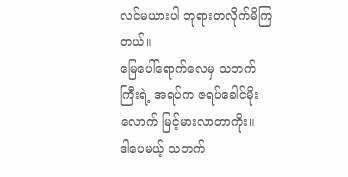လင်မယားပါ ဘုရားတလိုက်မိကြတယ်။
မြေပေါ်ရောက်လေမှ သဘက်ကြီးရဲ့ အရပ်က ဇရပ်ခေါင်မိုးလောက် မြင့်မားလာတာကိုး။
ဒါပေမယ့် သဘက်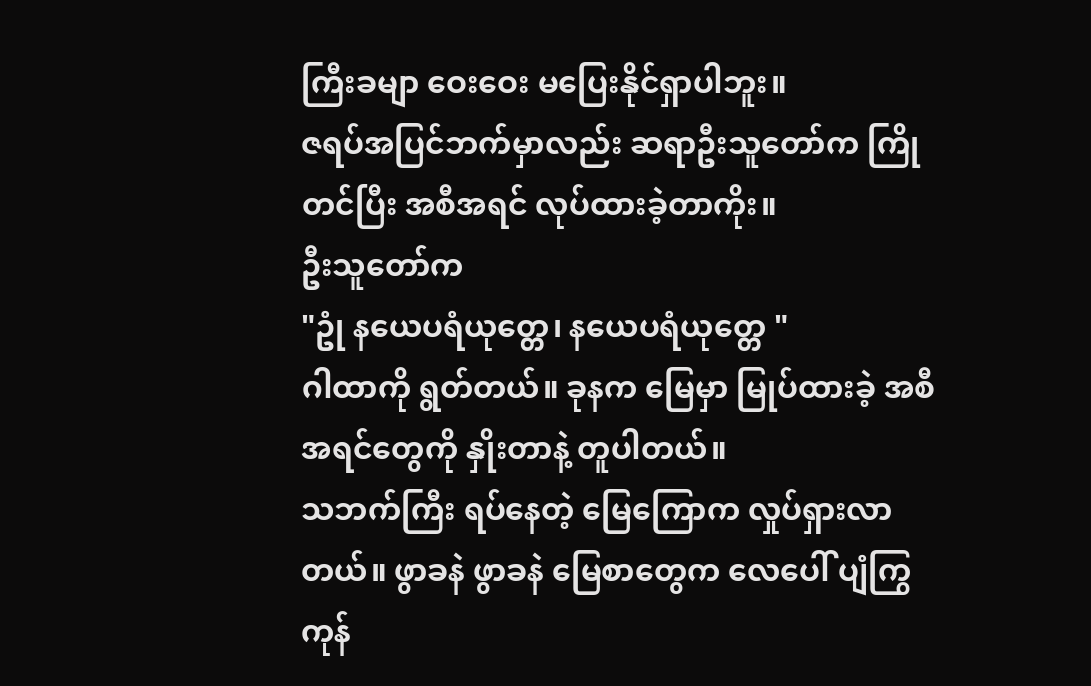ကြီးခမျာ ဝေးဝေး မပြေးနိုင်ရှာပါဘူး။
ဇရပ်အပြင်ဘက်မှာလည်း ဆရာဦးသူတော်က ကြိုတင်ပြီး အစီအရင် လုပ်ထားခဲ့တာကိုး။
ဦးသူတော်က
"ဥုံ နယေပရံယုတ္တေ၊ နယေပရံယုတ္တေ "
ဂါထာကို ရွတ်တယ်။ ခုနက မြေမှာ မြုပ်ထားခဲ့ အစီအရင်တွေကို နှိုးတာနဲ့ တူပါတယ်။
သဘက်ကြီး ရပ်နေတဲ့ မြေကြောက လှုပ်ရှားလာတယ်။ ဖွာခနဲ ဖွာခနဲ မြေစာတွေက လေပေါ် ပျံကြွကုန်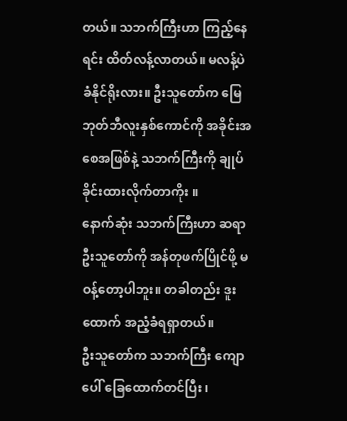တယ်။ သဘက်ကြီးဟာ ကြည့်နေရင်း ထိတ်လန့်လာတယ်။ မလန့်ပဲ ခံနိုင်ရိုးလား။ ဦးသူတော်က မြေဘုတ်ဘီလူးနှစ်ကောင်ကို အခိုင်းအစေအဖြစ်နဲ့ သဘက်ကြီးကို ချုပ်ခိုင်းထားလိုက်တာကိုး ။
နောက်ဆုံး သဘက်ကြီးဟာ ဆရာဦးသူတော်ကို အန်တုဖက်ပြိုင်ဖို့ မဝန့်တော့ပါဘူး။ တခါတည်း ဒူးထောက် အညံ့ခံရရှာတယ်။
ဦးသူတော်က သဘက်ကြီး ကျောပေါ် ခြေထောက်တင်ပြီး ၊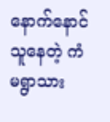နောက်နောင် သူနေတဲ့ ကံမရွာသား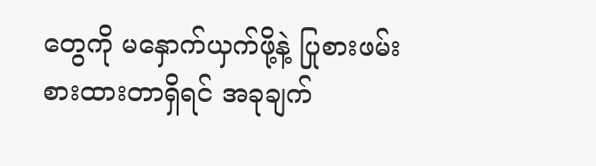တွေကို မနှောက်ယှက်ဖို့နဲ့ ပြုစားဖမ်းစားထားတာရှိရင် အခုချက်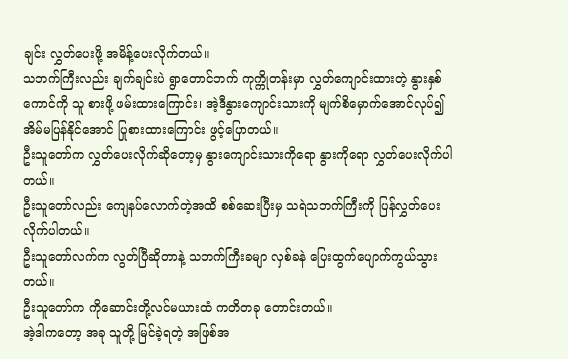ချင်း လွှတ်ပေးဖို့ အမိန့်ပေးလိုက်တယ်။
သဘက်ကြီးလည်း ချက်ချင်းပဲ ရွာတောင်ဘက် ကုက္ကိုတန်းမှာ လွှတ်ကျောင်းထားတဲ့ နွားနှစ်ကောင်ကို သူ စားဖို့ ဖမ်းထားကြောင်း၊ အဲ့ဒီနွားကျောင်းသားကို မျက်စိမှောက်အောင်လုပ်၍ အိမ်မပြန်နိုင်အောင် ပြုစားထားကြောင်း ဖွင့်ပြောတယ်။
ဦးသူတော်က လွှတ်ပေးလိုက်ဆိုတော့မှ နွားကျောင်းသားကိုရော နွားကိုရော လွှတ်ပေးလိုက်ပါတယ်။
ဦးသူတော်လည်း ကျေနပ်လောက်တဲ့အထိ စစ်ဆေးပြီးမှ သရဲသဘက်ကြီးကို ပြန်လွှတ်ပေးလိုက်ပါတယ်။
ဦးသူတော်လက်က လွတ်ပြီဆိုတာနဲ့ သဘက်ကြီးခမျာ လှစ်ခနဲ ပြေးထွက်ပျောက်ကွယ်သွားတယ်။
ဦးသူတော်က ကိုဆောင်းတို့လင်မယားထံ ကတိတခု တောင်းတယ်။
အဲ့ဒါကတော့ အခု သူတို့ မြင်ခဲ့ရတဲ့ အဖြစ်အ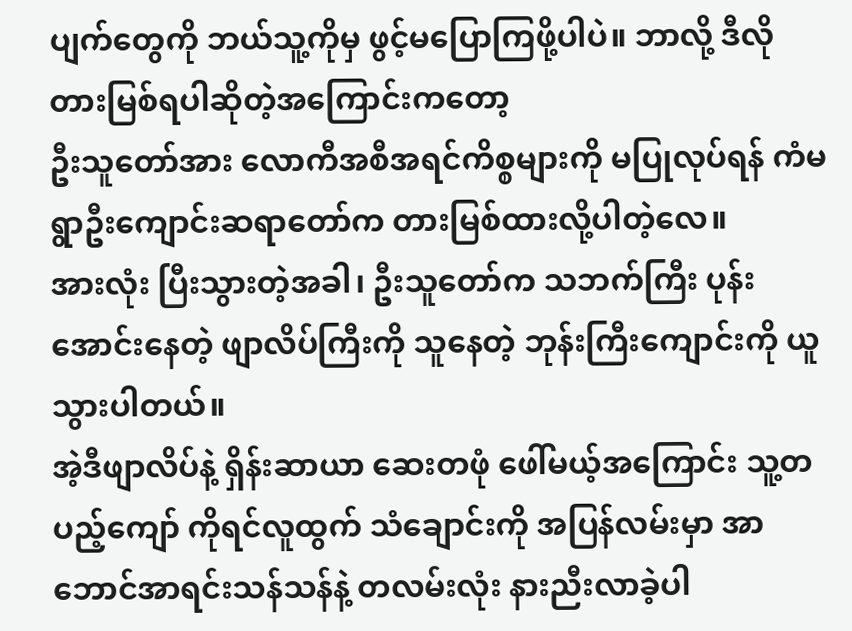ပျက်တွေကို ဘယ်သူ့ကိုမှ ဖွင့်မပြောကြဖို့ပါပဲ။ ဘာလို့ ဒီလို တားမြစ်ရပါဆိုတဲ့အကြောင်းကတော့
ဦးသူတော်အား လောကီအစီအရင်ကိစ္စများကို မပြုလုပ်ရန် ကံမရွာဦးကျောင်းဆရာတော်က တားမြစ်ထားလို့ပါတဲ့လေ။
အားလုံး ပြီးသွားတဲ့အခါ၊ ဦးသူတော်က သဘက်ကြီး ပုန်းအောင်းနေတဲ့ ဖျာလိပ်ကြီးကို သူနေတဲ့ ဘုန်းကြီးကျောင်းကို ယူသွားပါတယ်။
အဲ့ဒီဖျာလိပ်နဲ့ ရှိန်းဆာယာ ဆေးတဖုံ ဖေါ်မယ့်အကြောင်း သူ့တပည့်ကျော် ကိုရင်လူထွက် သံချောင်းကို အပြန်လမ်းမှာ အာဘောင်အာရင်းသန်သန်နဲ့ တလမ်းလုံး နားညီးလာခဲ့ပါ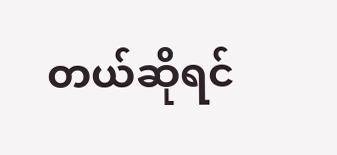တယ်ဆိုရင်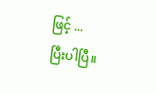ဖြင့် ...
ပြီးပါပြီ။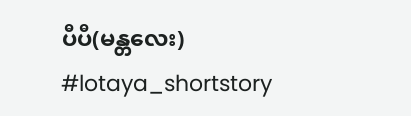ပီပီ(မန္တလေး)
#lotaya_shortstory